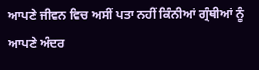ਆਪਣੇ ਜੀਵਨ ਵਿਚ ਅਸੀਂ ਪਤਾ ਨਹੀਂ ਕਿੰਨੀਆਂ ਗ੍ਰੰਥੀਆਂ ਨੂੰ ਆਪਣੇ ਅੰਦਰ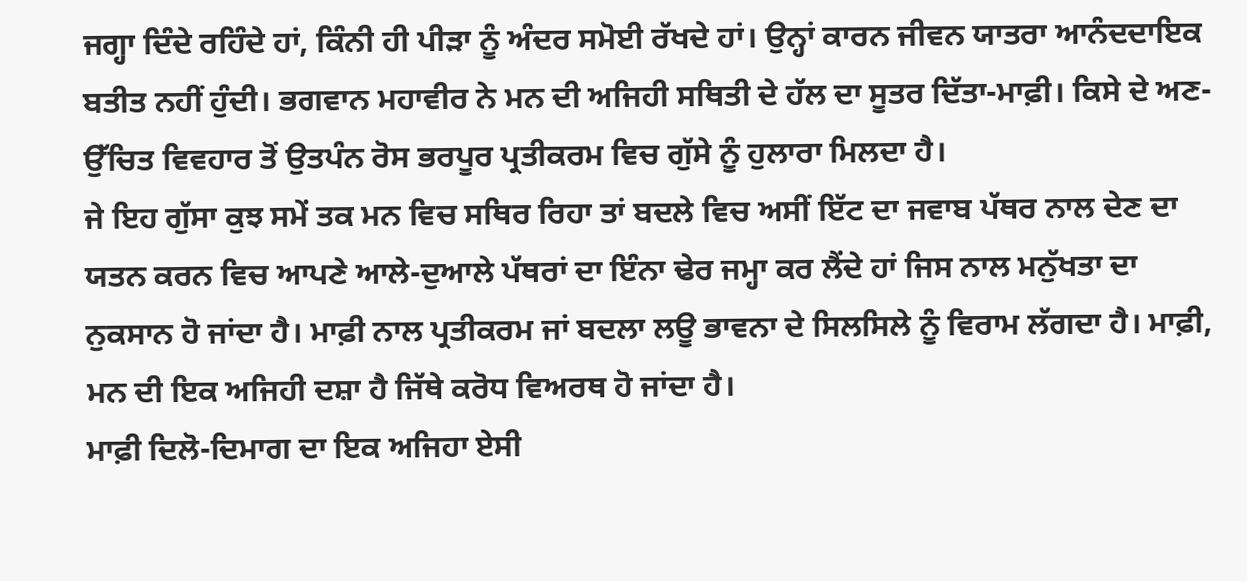ਜਗ੍ਹਾ ਦਿੰਦੇ ਰਹਿੰਦੇ ਹਾਂ, ਕਿੰਨੀ ਹੀ ਪੀੜਾ ਨੂੰ ਅੰਦਰ ਸਮੋਈ ਰੱਖਦੇ ਹਾਂ। ਉਨ੍ਹਾਂ ਕਾਰਨ ਜੀਵਨ ਯਾਤਰਾ ਆਨੰਦਦਾਇਕ ਬਤੀਤ ਨਹੀਂ ਹੁੰਦੀ। ਭਗਵਾਨ ਮਹਾਵੀਰ ਨੇ ਮਨ ਦੀ ਅਜਿਹੀ ਸਥਿਤੀ ਦੇ ਹੱਲ ਦਾ ਸੂਤਰ ਦਿੱਤਾ-ਮਾਫ਼ੀ। ਕਿਸੇ ਦੇ ਅਣ-ਉੱਚਿਤ ਵਿਵਹਾਰ ਤੋਂ ਉਤਪੰਨ ਰੋਸ ਭਰਪੂਰ ਪ੍ਰਤੀਕਰਮ ਵਿਚ ਗੁੱਸੇ ਨੂੰ ਹੁਲਾਰਾ ਮਿਲਦਾ ਹੈ।
ਜੇ ਇਹ ਗੁੱਸਾ ਕੁਝ ਸਮੇਂ ਤਕ ਮਨ ਵਿਚ ਸਥਿਰ ਰਿਹਾ ਤਾਂ ਬਦਲੇ ਵਿਚ ਅਸੀਂ ਇੱਟ ਦਾ ਜਵਾਬ ਪੱਥਰ ਨਾਲ ਦੇਣ ਦਾ ਯਤਨ ਕਰਨ ਵਿਚ ਆਪਣੇ ਆਲੇ-ਦੁਆਲੇ ਪੱਥਰਾਂ ਦਾ ਇੰਨਾ ਢੇਰ ਜਮ੍ਹਾ ਕਰ ਲੈਂਦੇ ਹਾਂ ਜਿਸ ਨਾਲ ਮਨੁੱਖਤਾ ਦਾ ਨੁਕਸਾਨ ਹੋ ਜਾਂਦਾ ਹੈ। ਮਾਫ਼ੀ ਨਾਲ ਪ੍ਰਤੀਕਰਮ ਜਾਂ ਬਦਲਾ ਲਊ ਭਾਵਨਾ ਦੇ ਸਿਲਸਿਲੇ ਨੂੰ ਵਿਰਾਮ ਲੱਗਦਾ ਹੈ। ਮਾਫ਼ੀ, ਮਨ ਦੀ ਇਕ ਅਜਿਹੀ ਦਸ਼ਾ ਹੈ ਜਿੱਥੇ ਕਰੋਧ ਵਿਅਰਥ ਹੋ ਜਾਂਦਾ ਹੈ।
ਮਾਫ਼ੀ ਦਿਲੋ-ਦਿਮਾਗ ਦਾ ਇਕ ਅਜਿਹਾ ਏਸੀ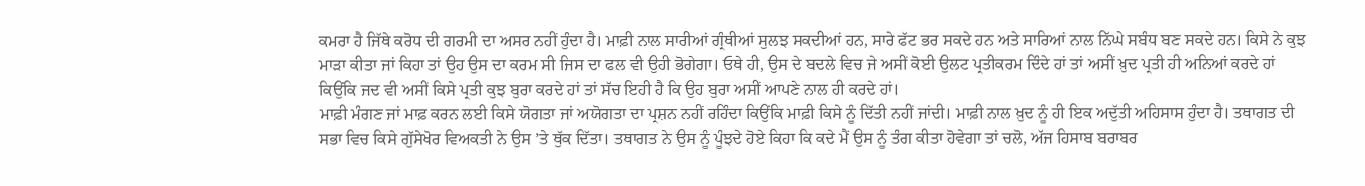ਕਮਰਾ ਹੈ ਜਿੱਥੇ ਕਰੋਧ ਦੀ ਗਰਮੀ ਦਾ ਅਸਰ ਨਹੀਂ ਹੁੰਦਾ ਹੈ। ਮਾਫ਼ੀ ਨਾਲ ਸਾਰੀਆਂ ਗ੍ਰੰਥੀਆਂ ਸੁਲਝ ਸਕਦੀਆਂ ਹਨ, ਸਾਰੇ ਫੱਟ ਭਰ ਸਕਦੇ ਹਨ ਅਤੇ ਸਾਰਿਆਂ ਨਾਲ ਨਿੱਘੇ ਸਬੰਧ ਬਣ ਸਕਦੇ ਹਨ। ਕਿਸੇ ਨੇ ਕੁਝ ਮਾੜਾ ਕੀਤਾ ਜਾਂ ਕਿਹਾ ਤਾਂ ਉਹ ਉਸ ਦਾ ਕਰਮ ਸੀ ਜਿਸ ਦਾ ਫਲ ਵੀ ਉਹੀ ਭੋਗੇਗਾ। ਓਥੇ ਹੀ, ਉਸ ਦੇ ਬਦਲੇ ਵਿਚ ਜੇ ਅਸੀਂ ਕੋਈ ਉਲਟ ਪ੍ਰਤੀਕਰਮ ਦਿੰਦੇ ਹਾਂ ਤਾਂ ਅਸੀਂ ਖ਼ੁਦ ਪ੍ਰਤੀ ਹੀ ਅਨਿਆਂ ਕਰਦੇ ਹਾਂ ਕਿਉਂਕਿ ਜਦ ਵੀ ਅਸੀਂ ਕਿਸੇ ਪ੍ਰਤੀ ਕੁਝ ਬੁਰਾ ਕਰਦੇ ਹਾਂ ਤਾਂ ਸੱਚ ਇਹੀ ਹੈ ਕਿ ਉਹ ਬੁਰਾ ਅਸੀਂ ਆਪਣੇ ਨਾਲ ਹੀ ਕਰਦੇ ਹਾਂ।
ਮਾਫ਼ੀ ਮੰਗਣ ਜਾਂ ਮਾਫ਼ ਕਰਨ ਲਈ ਕਿਸੇ ਯੋਗਤਾ ਜਾਂ ਅਯੋਗਤਾ ਦਾ ਪ੍ਰਸ਼ਨ ਨਹੀਂ ਰਹਿੰਦਾ ਕਿਉਂਕਿ ਮਾਫ਼ੀ ਕਿਸੇ ਨੂੰ ਦਿੱਤੀ ਨਹੀਂ ਜਾਂਦੀ। ਮਾਫ਼ੀ ਨਾਲ ਖ਼ੁਦ ਨੂੰ ਹੀ ਇਕ ਅਦੁੱਤੀ ਅਹਿਸਾਸ ਹੁੰਦਾ ਹੈ। ਤਥਾਗਤ ਦੀ ਸਭਾ ਵਿਚ ਕਿਸੇ ਗੁੱਸੇਖੋਰ ਵਿਅਕਤੀ ਨੇ ਉਸ ’ਤੇ ਥੁੱਕ ਦਿੱਤਾ। ਤਥਾਗਤ ਨੇ ਉਸ ਨੂੰ ਪੂੰਝਦੇ ਹੋਏ ਕਿਹਾ ਕਿ ਕਦੇ ਮੈਂ ਉਸ ਨੂੰ ਤੰਗ ਕੀਤਾ ਹੋਵੇਗਾ ਤਾਂ ਚਲੋ, ਅੱਜ ਹਿਸਾਬ ਬਰਾਬਰ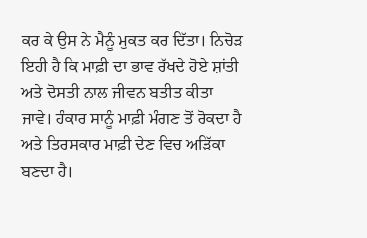ਕਰ ਕੇ ਉਸ ਨੇ ਮੈਨੂੰ ਮੁਕਤ ਕਰ ਦਿੱਤਾ। ਨਿਚੋੜ ਇਹੀ ਹੈ ਕਿ ਮਾਫ਼ੀ ਦਾ ਭਾਵ ਰੱਖਦੇ ਹੋਏ ਸ਼ਾਂਤੀ ਅਤੇ ਦੋਸਤੀ ਨਾਲ ਜੀਵਨ ਬਤੀਤ ਕੀਤਾ ਜਾਵੇ। ਹੰਕਾਰ ਸਾਨੂੰ ਮਾਫ਼ੀ ਮੰਗਣ ਤੋਂ ਰੋਕਦਾ ਹੈ ਅਤੇ ਤਿਰਸਕਾਰ ਮਾਫ਼ੀ ਦੇਣ ਵਿਚ ਅੜਿੱਕਾ ਬਣਦਾ ਹੈ।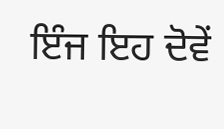ਇੰਜ ਇਹ ਦੋਵੇਂ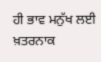ਹੀ ਭਾਵ ਮਨੁੱਖ ਲਈ ਖ਼ਤਰਨਾਕ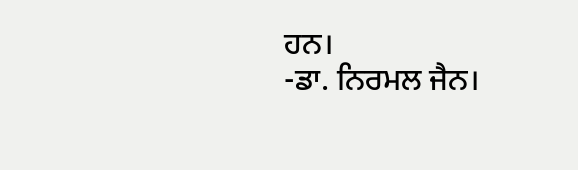ਹਨ।
-ਡਾ. ਨਿਰਮਲ ਜੈਨ।